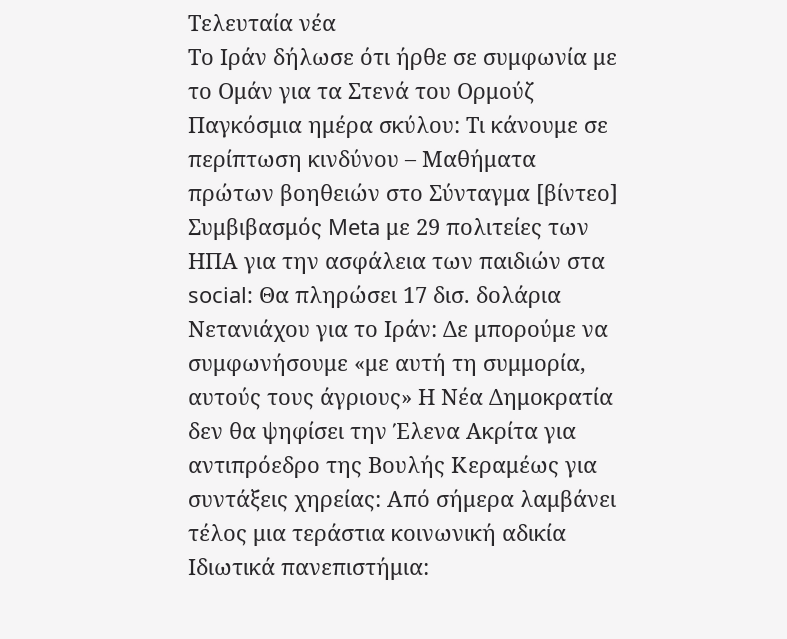Τελευταία νέα
Το Ιράν δήλωσε ότι ήρθε σε συμφωνία με το Ομάν για τα Στενά του Ορμούζ Παγκόσμια ημέρα σκύλου: Τι κάνουμε σε περίπτωση κινδύνου – Μαθήματα πρώτων βοηθειών στο Σύνταγμα [βίντεο] Συμβιβασμός Meta με 29 πολιτείες των ΗΠΑ για την ασφάλεια των παιδιών στα social: Θα πληρώσει 17 δισ. δολάρια Νετανιάχου για το Ιράν: Δε μπορούμε να συμφωνήσουμε «με αυτή τη συμμορία, αυτούς τους άγριους» Η Νέα Δημοκρατία δεν θα ψηφίσει την Έλενα Ακρίτα για αντιπρόεδρο της Βουλής Κεραμέως για συντάξεις χηρείας: Από σήμερα λαμβάνει τέλος μια τεράστια κοινωνική αδικία Ιδιωτικά πανεπιστήμια: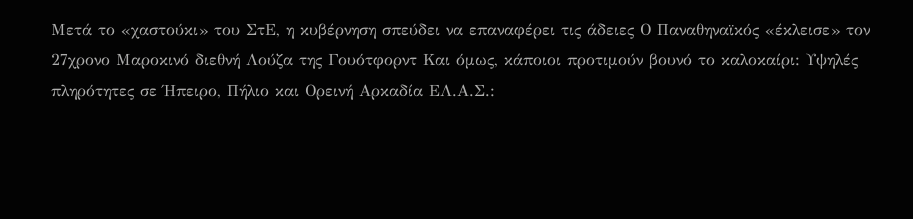Μετά το «χαστούκι» του ΣτΕ, η κυβέρνηση σπεύδει να επαναφέρει τις άδειες Ο Παναθηναϊκός «έκλεισε» τον 27χρονο Μαροκινό διεθνή Λούζα της Γουότφορντ Και όμως, κάποιοι προτιμούν βουνό το καλοκαίρι: Υψηλές πληρότητες σε Ήπειρο, Πήλιο και Ορεινή Αρκαδία ΕΛ.Α.Σ.: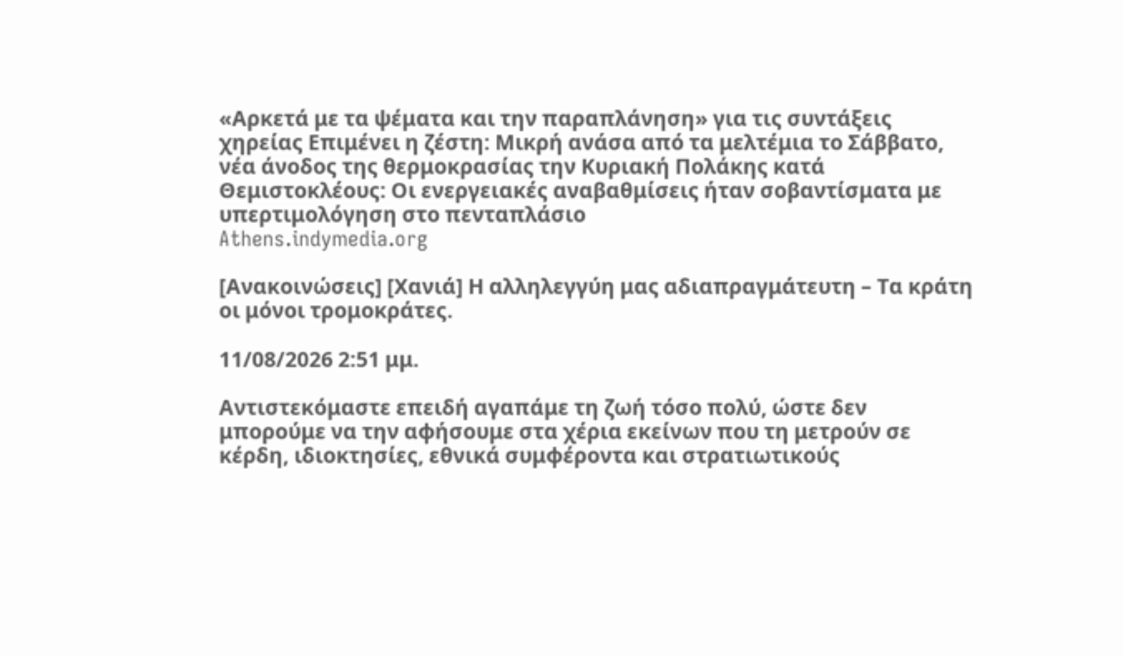«Αρκετά με τα ψέματα και την παραπλάνηση» για τις συντάξεις χηρείας Επιμένει η ζέστη: Μικρή ανάσα από τα μελτέμια το Σάββατο, νέα άνοδος της θερμοκρασίας την Κυριακή Πολάκης κατά Θεμιστοκλέους: Οι ενεργειακές αναβαθμίσεις ήταν σοβαντίσματα με υπερτιμολόγηση στο πενταπλάσιο
Athens.indymedia.org

[Ανακοινώσεις] [Χανιά] Η αλληλεγγύη μας αδιαπραγμάτευτη – Τα κράτη οι μόνοι τρομοκράτες.

11/08/2026 2:51 μμ.

Αντιστεκόμαστε επειδή αγαπάμε τη ζωή τόσο πολύ, ώστε δεν μπορούμε να την αφήσουμε στα χέρια εκείνων που τη μετρούν σε κέρδη, ιδιοκτησίες, εθνικά συμφέροντα και στρατιωτικούς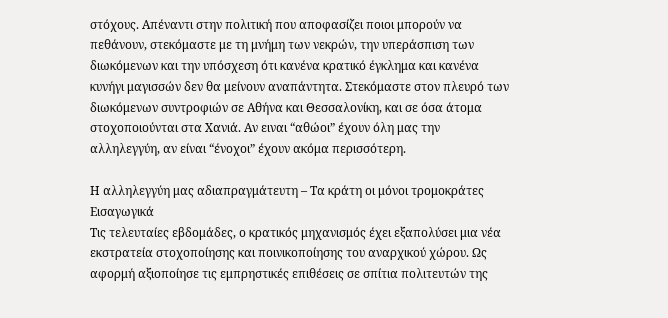στόχους. Απέναντι στην πολιτική που αποφασίζει ποιοι μπορούν να πεθάνουν, στεκόμαστε με τη μνήμη των νεκρών, την υπεράσπιση των διωκόμενων και την υπόσχεση ότι κανένα κρατικό έγκλημα και κανένα κυνήγι μαγισσών δεν θα μείνουν αναπάντητα. Στεκόμαστε στον πλευρό των διωκόμενων συντροφιών σε Αθήνα και Θεσσαλονίκη, και σε όσα άτομα στοχοποιούνται στα Χανιά. Αν ειναι “αθώοι” έχουν όλη μας την αλληλεγγύη, αν είναι “ένοχοι” έχουν ακόμα περισσότερη.

Η αλληλεγγύη μας αδιαπραγμάτευτη – Τα κράτη οι μόνοι τρομοκράτες
Εισαγωγικά
Τις τελευταίες εβδομάδες, ο κρατικός μηχανισμός έχει εξαπολύσει μια νέα εκστρατεία στοχοποίησης και ποινικοποίησης του αναρχικού χώρου. Ως αφορμή αξιοποίησε τις εμπρηστικές επιθέσεις σε σπίτια πολιτευτών της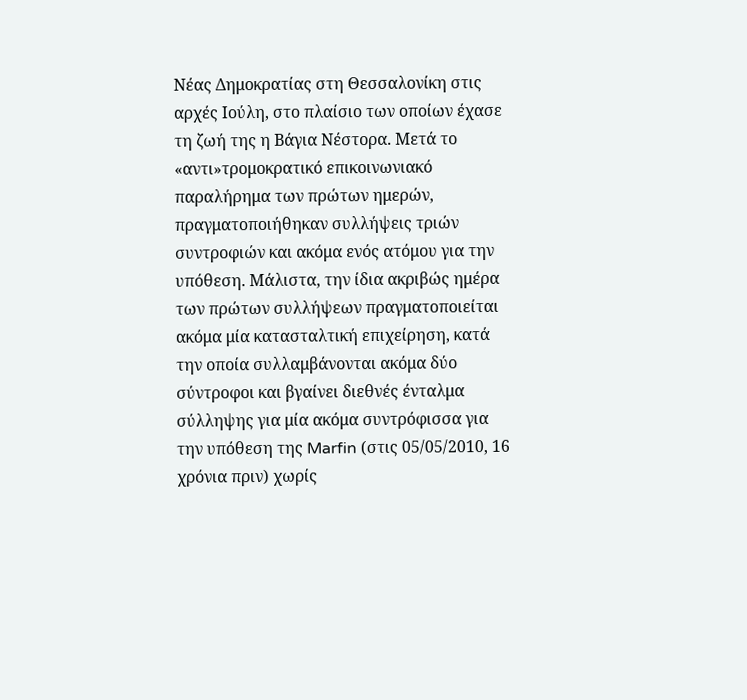Νέας Δημοκρατίας στη Θεσσαλονίκη στις αρχές Ιούλη, στο πλαίσιο των οποίων έχασε τη ζωή της η Βάγια Νέστορα. Μετά το «αντι»τρομοκρατικό επικοινωνιακό παραλήρημα των πρώτων ημερών, πραγματοποιήθηκαν συλλήψεις τριών συντροφιών και ακόμα ενός ατόμου για την υπόθεση. Μάλιστα, την ίδια ακριβώς ημέρα των πρώτων συλλήψεων πραγματοποιείται ακόμα μία κατασταλτική επιχείρηση, κατά την οποία συλλαμβάνονται ακόμα δύο σύντροφοι και βγαίνει διεθνές ένταλμα σύλληψης για μία ακόμα συντρόφισσα για την υπόθεση της Marfin (στις 05/05/2010, 16 χρόνια πριν) χωρίς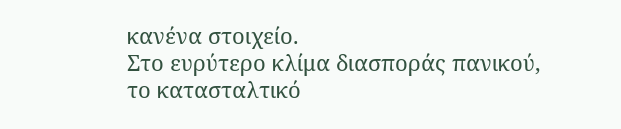κανένα στοιχείο.
Στο ευρύτερο κλίμα διασποράς πανικού, το κατασταλτικό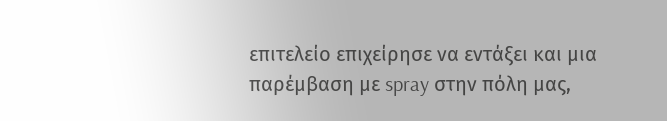επιτελείο επιχείρησε να εντάξει και μια παρέμβαση με spray στην πόλη μας,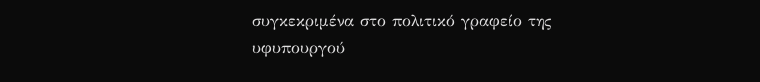συγκεκριμένα στο πολιτικό γραφείο της υφυπουργού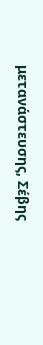μετανάστευσης, Σέβης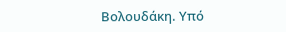Βολουδάκη. Υπό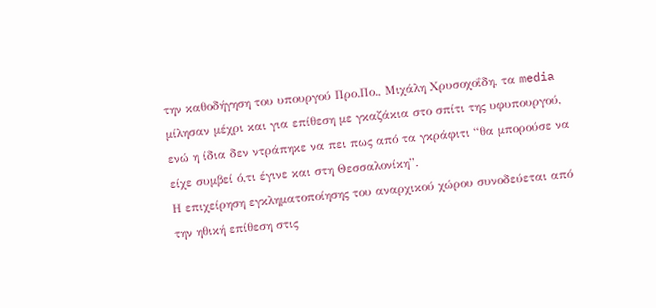την καθοδήγηση του υπουργού Προ.Πο., Μιχάλη Χρυσοχοΐδη, τα media μίλησαν μέχρι και για επίθεση με γκαζάκια στο σπίτι της υφυπουργού, ενώ η ίδια δεν ντράπηκε να πει πως από τα γκράφιτι “θα μπορούσε να είχε συμβεί ό,τι έγινε και στη Θεσσαλονίκη”.
Η επιχείρηση εγκληματοποίησης του αναρχικού χώρου συνοδεύεται από την ηθική επίθεση στις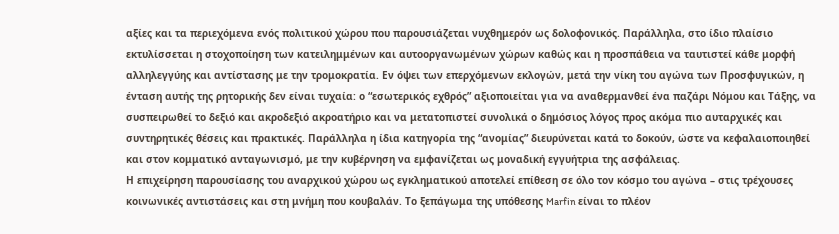αξίες και τα περιεχόμενα ενός πολιτικού χώρου που παρουσιάζεται νυχθημερόν ως δολοφονικός. Παράλληλα, στο ίδιο πλαίσιο εκτυλίσσεται η στοχοποίηση των κατειλημμένων και αυτοοργανωμένων χώρων καθώς και η προσπάθεια να ταυτιστεί κάθε μορφή αλληλεγγύης και αντίστασης με την τρομοκρατία. Εν όψει των επερχόμενων εκλογών, μετά την νίκη του αγώνα των Προσφυγικών, η ένταση αυτής της ρητορικής δεν είναι τυχαία: ο “εσωτερικός εχθρός” αξιοποιείται για να αναθερμανθεί ένα παζάρι Νόμου και Τάξης, να συσπειρωθεί το δεξιό και ακροδεξιό ακροατήριο και να μετατοπιστεί συνολικά ο δημόσιος λόγος προς ακόμα πιο αυταρχικές και συντηρητικές θέσεις και πρακτικές. Παράλληλα η ίδια κατηγορία της “ανομίας” διευρύνεται κατά το δοκούν, ώστε να κεφαλαιοποιηθεί και στον κομματικό ανταγωνισμό, με την κυβέρνηση να εμφανίζεται ως μοναδική εγγυήτρια της ασφάλειας.
Η επιχείρηση παρουσίασης του αναρχικού χώρου ως εγκληματικού αποτελεί επίθεση σε όλο τον κόσμο του αγώνα – στις τρέχουσες κοινωνικές αντιστάσεις και στη μνήμη που κουβαλάν. Το ξεπάγωμα της υπόθεσης Marfin είναι το πλέον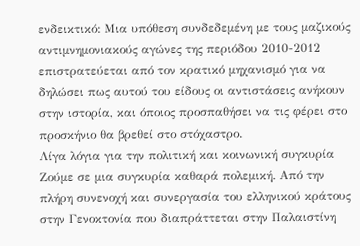ενδεικτικό: Μια υπόθεση συνδεδεμένη με τους μαζικούς αντιμνημονιακούς αγώνες της περιόδου 2010-2012 επιστρατεύεται από τον κρατικό μηχανισμό για να δηλώσει πως αυτού του είδους οι αντιστάσεις ανήκουν στην ιστορία, και όποιος προσπαθήσει να τις φέρει στο προσκήνιο θα βρεθεί στο στόχαστρο.
Λίγα λόγια για την πολιτική και κοινωνική συγκυρία
Ζούμε σε μια συγκυρία καθαρά πολεμική. Από την πλήρη συνενοχή και συνεργασία του ελληνικού κράτους στην Γενοκτονία που διαπράττεται στην Παλαιστίνη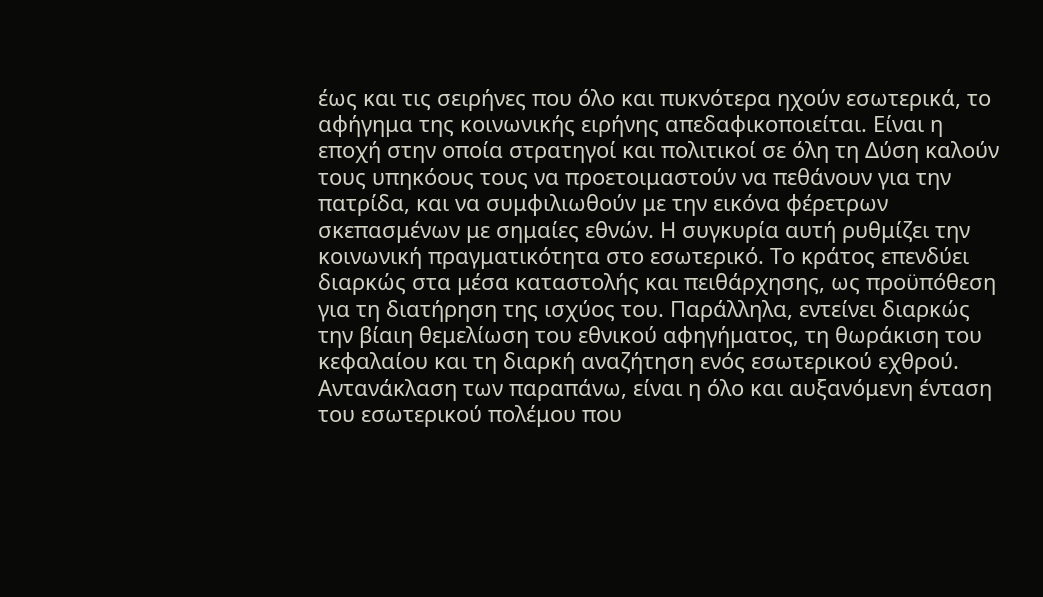έως και τις σειρήνες που όλο και πυκνότερα ηχούν εσωτερικά, το αφήγημα της κοινωνικής ειρήνης απεδαφικοποιείται. Είναι η εποχή στην οποία στρατηγοί και πολιτικοί σε όλη τη Δύση καλούν τους υπηκόους τους να προετοιμαστούν να πεθάνουν για την πατρίδα, και να συμφιλιωθούν με την εικόνα φέρετρων σκεπασμένων με σημαίες εθνών. Η συγκυρία αυτή ρυθμίζει την κοινωνική πραγματικότητα στο εσωτερικό. Το κράτος επενδύει διαρκώς στα μέσα καταστολής και πειθάρχησης, ως προϋπόθεση για τη διατήρηση της ισχύος του. Παράλληλα, εντείνει διαρκώς την βίαιη θεμελίωση του εθνικού αφηγήματος, τη θωράκιση του κεφαλαίου και τη διαρκή αναζήτηση ενός εσωτερικού εχθρού. Αντανάκλαση των παραπάνω, είναι η όλο και αυξανόμενη ένταση του εσωτερικού πολέμου που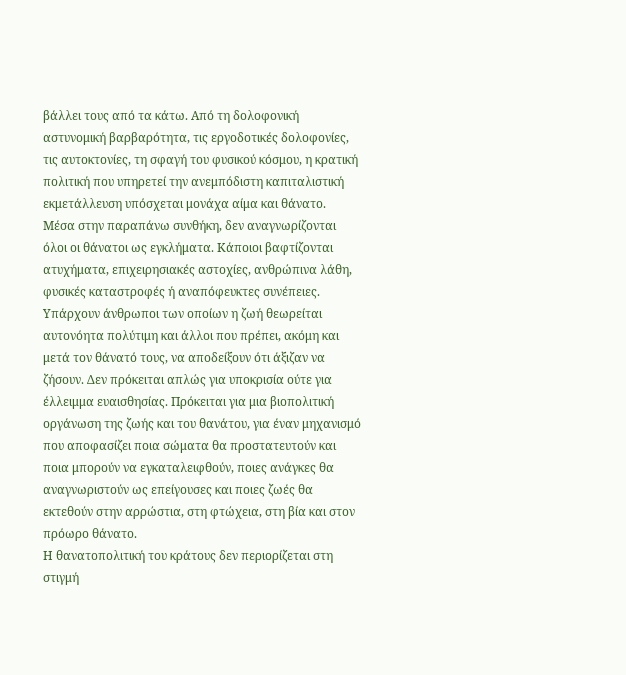βάλλει τους από τα κάτω. Από τη δολοφονική αστυνομική βαρβαρότητα, τις εργοδοτικές δολοφονίες, τις αυτοκτονίες, τη σφαγή του φυσικού κόσμου, η κρατική πολιτική που υπηρετεί την ανεμπόδιστη καπιταλιστική εκμετάλλευση υπόσχεται μονάχα αίμα και θάνατο.
Μέσα στην παραπάνω συνθήκη, δεν αναγνωρίζονται όλοι οι θάνατοι ως εγκλήματα. Κάποιοι βαφτίζονται ατυχήματα, επιχειρησιακές αστοχίες, ανθρώπινα λάθη, φυσικές καταστροφές ή αναπόφευκτες συνέπειες. Υπάρχουν άνθρωποι των οποίων η ζωή θεωρείται αυτονόητα πολύτιμη και άλλοι που πρέπει, ακόμη και μετά τον θάνατό τους, να αποδείξουν ότι άξιζαν να ζήσουν. Δεν πρόκειται απλώς για υποκρισία ούτε για έλλειμμα ευαισθησίας. Πρόκειται για μια βιοπολιτική οργάνωση της ζωής και του θανάτου, για έναν μηχανισμό που αποφασίζει ποια σώματα θα προστατευτούν και ποια μπορούν να εγκαταλειφθούν, ποιες ανάγκες θα αναγνωριστούν ως επείγουσες και ποιες ζωές θα εκτεθούν στην αρρώστια, στη φτώχεια, στη βία και στον πρόωρο θάνατο.
Η θανατοπολιτική του κράτους δεν περιορίζεται στη στιγμή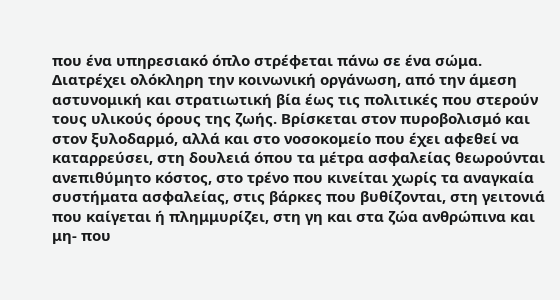που ένα υπηρεσιακό όπλο στρέφεται πάνω σε ένα σώμα. Διατρέχει ολόκληρη την κοινωνική οργάνωση, από την άμεση αστυνομική και στρατιωτική βία έως τις πολιτικές που στερούν τους υλικούς όρους της ζωής. Βρίσκεται στον πυροβολισμό και στον ξυλοδαρμό, αλλά και στο νοσοκομείο που έχει αφεθεί να καταρρεύσει, στη δουλειά όπου τα μέτρα ασφαλείας θεωρούνται ανεπιθύμητο κόστος, στο τρένο που κινείται χωρίς τα αναγκαία συστήματα ασφαλείας, στις βάρκες που βυθίζονται, στη γειτονιά που καίγεται ή πλημμυρίζει, στη γη και στα ζώα ανθρώπινα και μη- που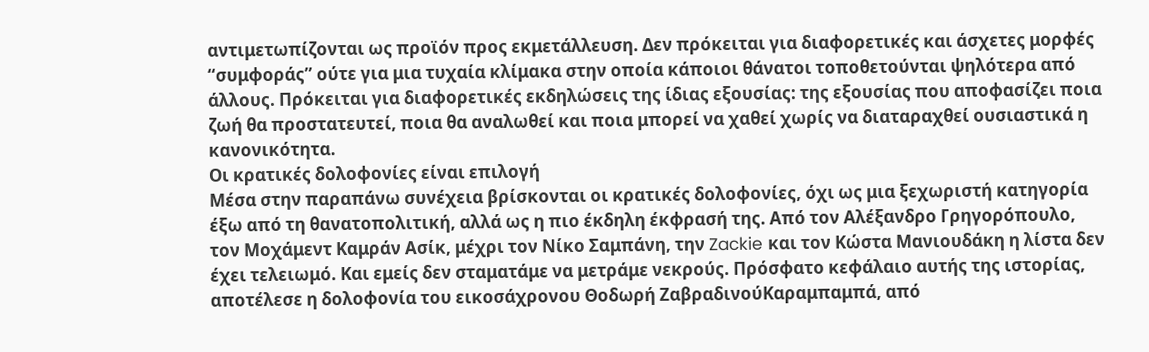αντιμετωπίζονται ως προϊόν προς εκμετάλλευση. Δεν πρόκειται για διαφορετικές και άσχετες μορφές “συμφοράς” ούτε για μια τυχαία κλίμακα στην οποία κάποιοι θάνατοι τοποθετούνται ψηλότερα από άλλους. Πρόκειται για διαφορετικές εκδηλώσεις της ίδιας εξουσίας: της εξουσίας που αποφασίζει ποια ζωή θα προστατευτεί, ποια θα αναλωθεί και ποια μπορεί να χαθεί χωρίς να διαταραχθεί ουσιαστικά η κανονικότητα.
Οι κρατικές δολοφονίες είναι επιλογή
Μέσα στην παραπάνω συνέχεια βρίσκονται οι κρατικές δολοφονίες, όχι ως μια ξεχωριστή κατηγορία έξω από τη θανατοπολιτική, αλλά ως η πιο έκδηλη έκφρασή της. Από τον Αλέξανδρο Γρηγορόπουλο, τον Μοχάμεντ Καμράν Ασίκ, μέχρι τον Νίκο Σαμπάνη, την Zackie και τον Κώστα Μανιουδάκη η λίστα δεν έχει τελειωμό. Και εμείς δεν σταματάμε να μετράμε νεκρούς. Πρόσφατο κεφάλαιο αυτής της ιστορίας, αποτέλεσε η δολοφονία του εικοσάχρονου Θοδωρή ΖαβραδινούΚαραμπαμπά, από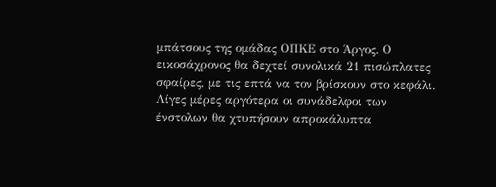μπάτσους της ομάδας ΟΠΚΕ στο Άργος. Ο εικοσάχρονος θα δεχτεί συνολικά 21 πισώπλατες σφαίρες, με τις επτά να τον βρίσκουν στο κεφάλι. Λίγες μέρες αργότερα οι συνάδελφοι των ένστολων θα χτυπήσουν απροκάλυπτα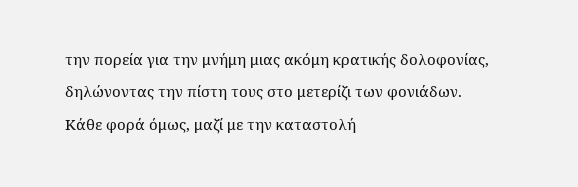την πορεία για την μνήμη μιας ακόμη κρατικής δολοφονίας, δηλώνοντας την πίστη τους στο μετερίζι των φονιάδων.
Κάθε φορά όμως, μαζί με την καταστολή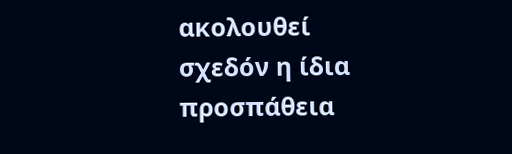ακολουθεί σχεδόν η ίδια προσπάθεια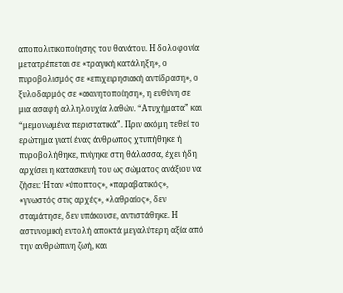αποπολιτικοποίησης του θανάτου. Η δολοφονία μετατρέπεται σε «τραγική κατάληξη», ο πυροβολισμός σε «επιχειρησιακή αντίδραση», ο ξυλοδαρμός σε «ακινητοποίηση», η ευθύνη σε μια ασαφή αλληλουχία λαθών. “Ατυχήματα” και “μεμονωμένα περιστατικά”. Πριν ακόμη τεθεί το ερώτημα γιατί ένας άνθρωπος χτυπήθηκε ή πυροβολήθηκε, πνίγηκε στη θάλασσα, έχει ήδη αρχίσει η κατασκευή του ως σώματος ανάξιου να ζήσει: Ήταν «ύποπτος», «παραβατικός», «γνωστός στις αρχές», «λαθραίος», δεν σταμάτησε, δεν υπάκουσε, αντιστάθηκε. Η αστυνομική εντολή αποκτά μεγαλύτερη αξία από την ανθρώπινη ζωή, και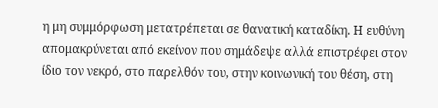η μη συμμόρφωση μετατρέπεται σε θανατική καταδίκη. Η ευθύνη απομακρύνεται από εκείνον που σημάδεψε αλλά επιστρέφει στον ίδιο τον νεκρό, στο παρελθόν του, στην κοινωνική του θέση, στη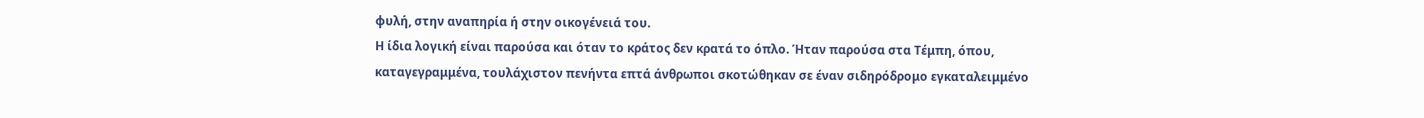φυλή, στην αναπηρία ή στην οικογένειά του.
Η ίδια λογική είναι παρούσα και όταν το κράτος δεν κρατά το όπλο. Ήταν παρούσα στα Τέμπη, όπου, καταγεγραμμένα, τουλάχιστον πενήντα επτά άνθρωποι σκοτώθηκαν σε έναν σιδηρόδρομο εγκαταλειμμένο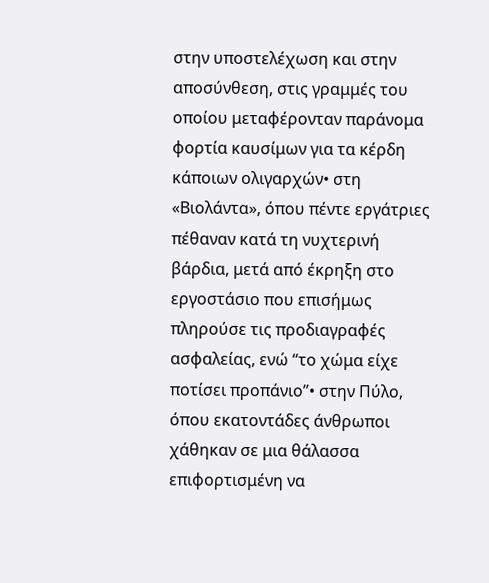στην υποστελέχωση και στην αποσύνθεση, στις γραμμές του οποίου μεταφέρονταν παράνομα φορτία καυσίμων για τα κέρδη κάποιων ολιγαρχών• στη «Βιολάντα», όπου πέντε εργάτριες πέθαναν κατά τη νυχτερινή βάρδια, μετά από έκρηξη στο εργοστάσιο που επισήμως πληρούσε τις προδιαγραφές ασφαλείας, ενώ “το χώμα είχε ποτίσει προπάνιο”• στην Πύλο, όπου εκατοντάδες άνθρωποι χάθηκαν σε μια θάλασσα επιφορτισμένη να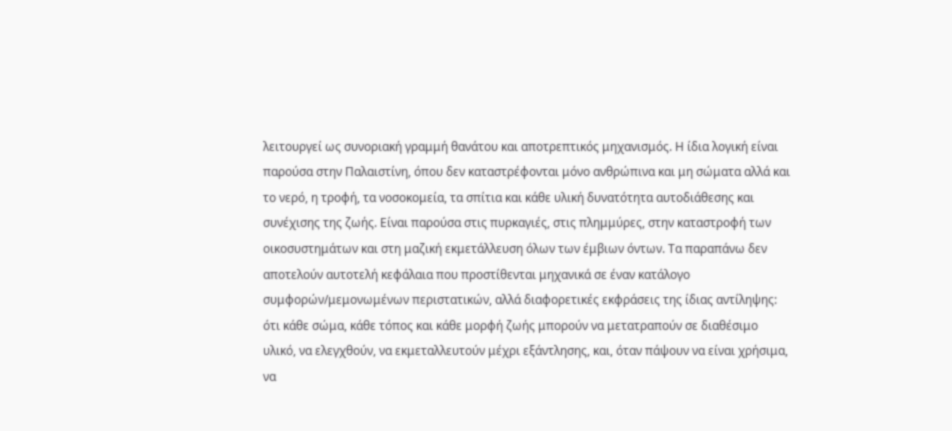λειτουργεί ως συνοριακή γραμμή θανάτου και αποτρεπτικός μηχανισμός. Η ίδια λογική είναι παρούσα στην Παλαιστίνη, όπου δεν καταστρέφονται μόνο ανθρώπινα και μη σώματα αλλά και το νερό, η τροφή, τα νοσοκομεία, τα σπίτια και κάθε υλική δυνατότητα αυτοδιάθεσης και συνέχισης της ζωής. Είναι παρούσα στις πυρκαγιές, στις πλημμύρες, στην καταστροφή των οικοσυστημάτων και στη μαζική εκμετάλλευση όλων των έμβιων όντων. Τα παραπάνω δεν αποτελούν αυτοτελή κεφάλαια που προστίθενται μηχανικά σε έναν κατάλογο συμφορών/μεμονωμένων περιστατικών, αλλά διαφορετικές εκφράσεις της ίδιας αντίληψης: ότι κάθε σώμα, κάθε τόπος και κάθε μορφή ζωής μπορούν να μετατραπούν σε διαθέσιμο υλικό, να ελεγχθούν, να εκμεταλλευτούν μέχρι εξάντλησης, και, όταν πάψουν να είναι χρήσιμα, να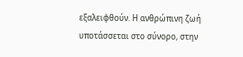εξαλειφθούν. Η ανθρώπινη ζωή υποτάσσεται στο σύνορο, στην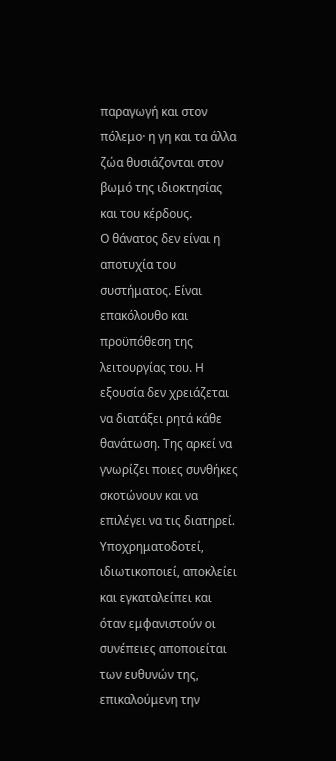παραγωγή και στον πόλεμο· η γη και τα άλλα ζώα θυσιάζονται στον βωμό της ιδιοκτησίας και του κέρδους.
Ο θάνατος δεν είναι η αποτυχία του συστήματος. Είναι επακόλουθο και προϋπόθεση της λειτουργίας του. Η εξουσία δεν χρειάζεται να διατάξει ρητά κάθε θανάτωση. Της αρκεί να γνωρίζει ποιες συνθήκες σκοτώνουν και να επιλέγει να τις διατηρεί. Υποχρηματοδοτεί, ιδιωτικοποιεί, αποκλείει και εγκαταλείπει και όταν εμφανιστούν οι συνέπειες αποποιείται των ευθυνών της, επικαλούμενη την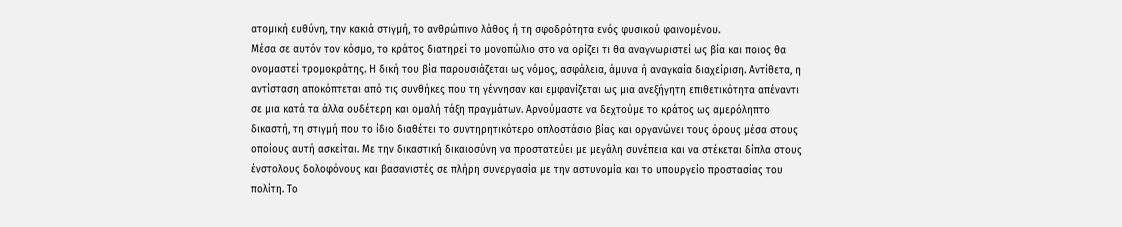ατομική ευθύνη, την κακιά στιγμή, το ανθρώπινο λάθος ή τη σφοδρότητα ενός φυσικού φαινομένου.
Μέσα σε αυτόν τον κόσμο, το κράτος διατηρεί το μονοπώλιο στο να ορίζει τι θα αναγνωριστεί ως βία και ποιος θα ονομαστεί τρομοκράτης. Η δική του βία παρουσιάζεται ως νόμος, ασφάλεια, άμυνα ή αναγκαία διαχείριση. Αντίθετα, η αντίσταση αποκόπτεται από τις συνθήκες που τη γέννησαν και εμφανίζεται ως μια ανεξήγητη επιθετικότητα απέναντι σε μια κατά τα άλλα ουδέτερη και ομαλή τάξη πραγμάτων. Αρνούμαστε να δεχτούμε το κράτος ως αμερόληπτο δικαστή, τη στιγμή που το ίδιο διαθέτει το συντηρητικότερο οπλοστάσιο βίας και οργανώνει τους όρους μέσα στους οποίους αυτή ασκείται. Με την δικαστική δικαιοσύνη να προστατεύει με μεγάλη συνέπεια και να στέκεται δίπλα στους ένστολους δολοφόνους και βασανιστές σε πλήρη συνεργασία με την αστυνομία και το υπουργείο προστασίας του πολίτη. Το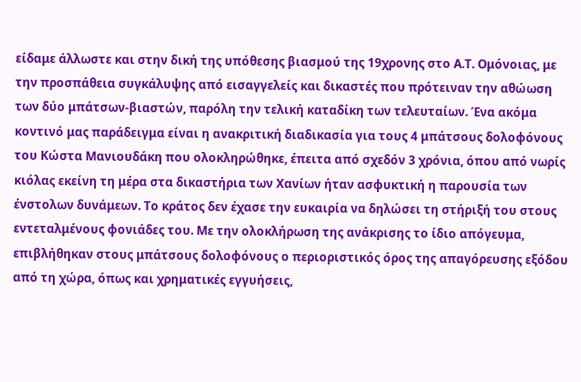είδαμε άλλωστε και στην δική της υπόθεσης βιασμού της 19χρονης στο Α.Τ. Ομόνοιας, με την προσπάθεια συγκάλυψης από εισαγγελείς και δικαστές που πρότειναν την αθώωση των δύο μπάτσων-βιαστών, παρόλη την τελική καταδίκη των τελευταίων. Ένα ακόμα κοντινό μας παράδειγμα είναι η ανακριτική διαδικασία για τους 4 μπάτσους δολοφόνους του Κώστα Μανιουδάκη που ολοκληρώθηκε, έπειτα από σχεδόν 3 χρόνια, όπου από νωρίς κιόλας εκείνη τη μέρα στα δικαστήρια των Χανίων ήταν ασφυκτική η παρουσία των ένστολων δυνάμεων. Το κράτος δεν έχασε την ευκαιρία να δηλώσει τη στήριξή του στους εντεταλμένους φονιάδες του. Με την ολοκλήρωση της ανάκρισης το ίδιο απόγευμα, επιβλήθηκαν στους μπάτσους δολοφόνους ο περιοριστικός όρος της απαγόρευσης εξόδου από τη χώρα, όπως και χρηματικές εγγυήσεις,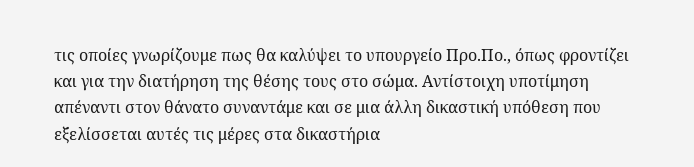τις οποίες γνωρίζουμε πως θα καλύψει το υπουργείο Προ.Πο., όπως φροντίζει και για την διατήρηση της θέσης τους στο σώμα. Αντίστοιχη υποτίμηση απέναντι στον θάνατο συναντάμε και σε μια άλλη δικαστική υπόθεση που εξελίσσεται αυτές τις μέρες στα δικαστήρια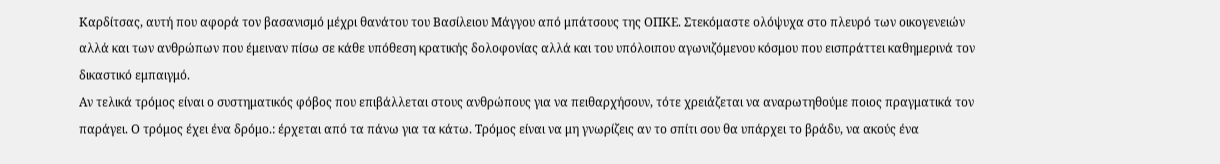Καρδίτσας, αυτή που αφορά τον βασανισμό μέχρι θανάτου του Βασίλειου Μάγγου από μπάτσους της ΟΠΚΕ. Στεκόμαστε ολόψυχα στο πλευρό των οικογενειών αλλά και των ανθρώπων που έμειναν πίσω σε κάθε υπόθεση κρατικής δολοφονίας αλλά και του υπόλοιπου αγωνιζόμενου κόσμου που εισπράττει καθημερινά τον δικαστικό εμπαιγμό.
Αν τελικά τρόμος είναι ο συστηματικός φόβος που επιβάλλεται στους ανθρώπους για να πειθαρχήσουν, τότε χρειάζεται να αναρωτηθούμε ποιος πραγματικά τον παράγει. Ο τρόμος έχει ένα δρόμο.: έρχεται από τα πάνω για τα κάτω. Τρόμος είναι να μη γνωρίζεις αν το σπίτι σου θα υπάρχει το βράδυ, να ακούς ένα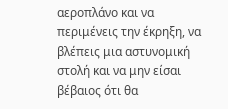αεροπλάνο και να περιμένεις την έκρηξη, να βλέπεις μια αστυνομική στολή και να μην είσαι βέβαιος ότι θα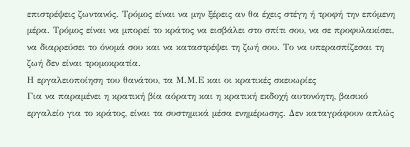επιστρέψεις ζωντανός. Τρόμος είναι να μην ξέρεις αν θα έχεις στέγη ή τροφή την επόμενη μέρα. Τρόμος είναι να μπορεί το κράτος να εισβάλει στο σπίτι σου, να σε προφυλακίσει, να διαρρεύσει το όνομά σου και να καταστρέψει τη ζωή σου. Το να υπερασπίζεσαι τη ζωή δεν είναι τρομοκρατία.
Η εργαλειοποίηση του θανάτου, τα Μ.Μ.Ε και οι κρατικές σκευωρίες
Για να παραμένει η κρατική βία αόρατη και η κρατική εκδοχή αυτονόητη, βασικό εργαλείο για το κράτος, είναι τα συστημικά μέσα ενημέρωσης. Δεν καταγράφουν απλώς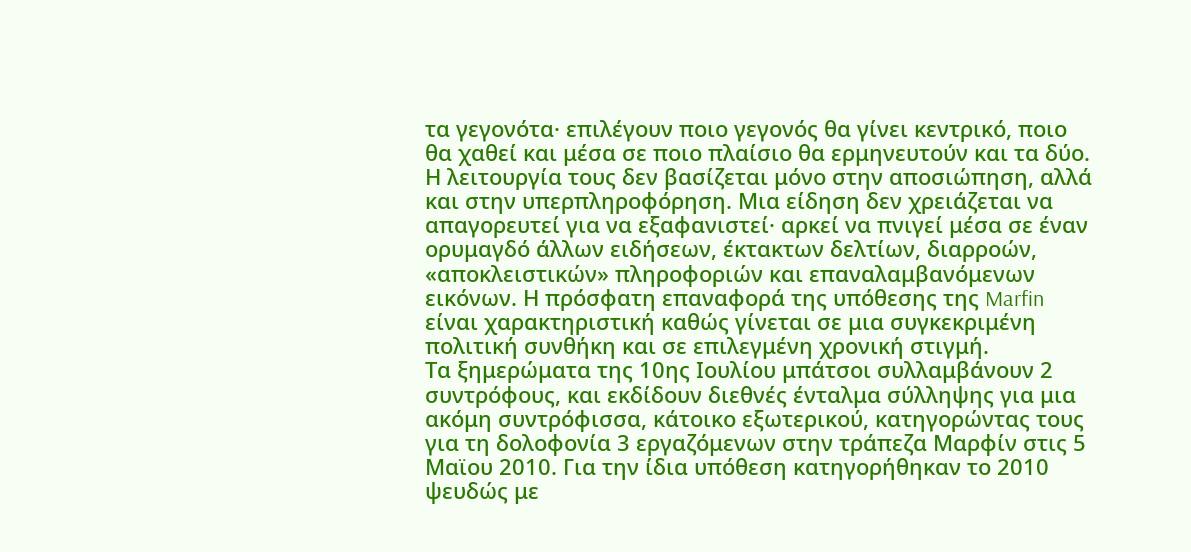τα γεγονότα· επιλέγουν ποιο γεγονός θα γίνει κεντρικό, ποιο θα χαθεί και μέσα σε ποιο πλαίσιο θα ερμηνευτούν και τα δύο. Η λειτουργία τους δεν βασίζεται μόνο στην αποσιώπηση, αλλά και στην υπερπληροφόρηση. Μια είδηση δεν χρειάζεται να απαγορευτεί για να εξαφανιστεί· αρκεί να πνιγεί μέσα σε έναν ορυμαγδό άλλων ειδήσεων, έκτακτων δελτίων, διαρροών, «αποκλειστικών» πληροφοριών και επαναλαμβανόμενων εικόνων. Η πρόσφατη επαναφορά της υπόθεσης της Marfin είναι χαρακτηριστική καθώς γίνεται σε μια συγκεκριμένη πολιτική συνθήκη και σε επιλεγμένη χρονική στιγμή.
Τα ξημερώματα της 10ης Ιουλίου μπάτσοι συλλαμβάνουν 2 συντρόφους, και εκδίδουν διεθνές ένταλμα σύλληψης για μια ακόμη συντρόφισσα, κάτοικο εξωτερικού, κατηγορώντας τους για τη δολοφονία 3 εργαζόμενων στην τράπεζα Μαρφίν στις 5 Μαϊου 2010. Για την ίδια υπόθεση κατηγορήθηκαν το 2010 ψευδώς με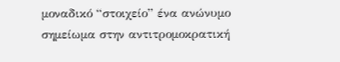μοναδικό “στοιχείο” ένα ανώνυμο σημείωμα στην αντιτρομοκρατική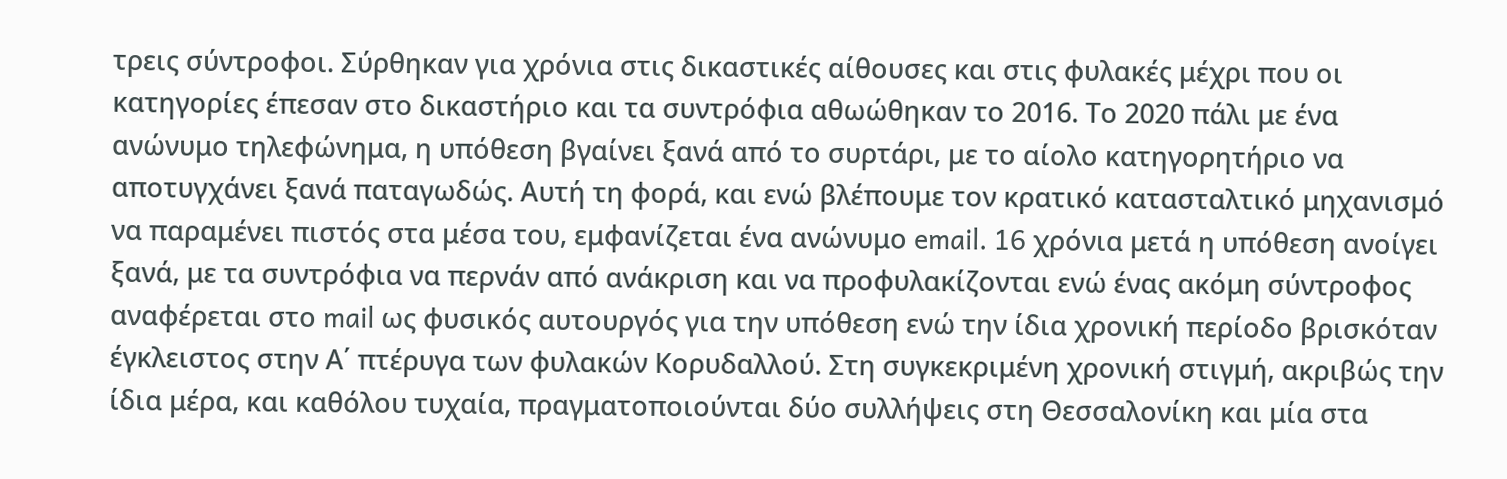τρεις σύντροφοι. Σύρθηκαν για χρόνια στις δικαστικές αίθουσες και στις φυλακές μέχρι που οι κατηγορίες έπεσαν στο δικαστήριο και τα συντρόφια αθωώθηκαν το 2016. Το 2020 πάλι με ένα ανώνυμο τηλεφώνημα, η υπόθεση βγαίνει ξανά από το συρτάρι, με το αίολο κατηγορητήριο να αποτυγχάνει ξανά παταγωδώς. Αυτή τη φορά, και ενώ βλέπουμε τον κρατικό κατασταλτικό μηχανισμό να παραμένει πιστός στα μέσα του, εμφανίζεται ένα ανώνυμο email. 16 χρόνια μετά η υπόθεση ανοίγει ξανά, με τα συντρόφια να περνάν από ανάκριση και να προφυλακίζονται ενώ ένας ακόμη σύντροφος αναφέρεται στο mail ως φυσικός αυτουργός για την υπόθεση ενώ την ίδια χρονική περίοδο βρισκόταν έγκλειστος στην Α΄ πτέρυγα των φυλακών Κορυδαλλού. Στη συγκεκριμένη χρονική στιγμή, ακριβώς την ίδια μέρα, και καθόλου τυχαία, πραγματοποιούνται δύο συλλήψεις στη Θεσσαλονίκη και μία στα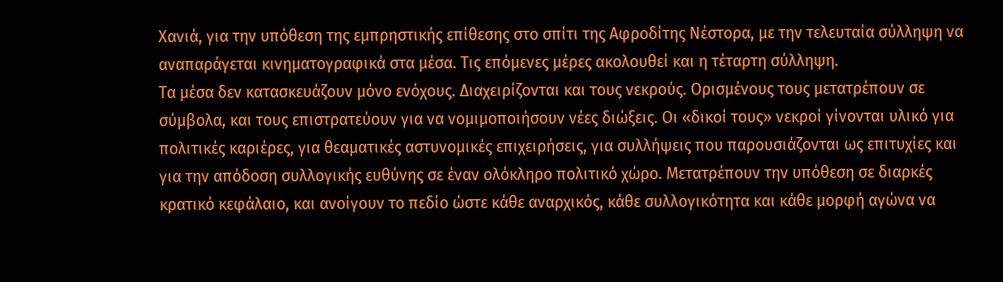Χανιά, για την υπόθεση της εμπρηστικής επίθεσης στο σπίτι της Αφροδίτης Νέστορα, με την τελευταία σύλληψη να αναπαράγεται κινηματογραφικά στα μέσα. Τις επόμενες μέρες ακολουθεί και η τέταρτη σύλληψη.
Τα μέσα δεν κατασκευάζουν μόνο ενόχους. Διαχειρίζονται και τους νεκρούς. Ορισμένους τους μετατρέπουν σε σύμβολα, και τους επιστρατεύουν για να νομιμοποιήσουν νέες διώξεις. Οι «δικοί τους» νεκροί γίνονται υλικό για πολιτικές καριέρες, για θεαματικές αστυνομικές επιχειρήσεις, για συλλήψεις που παρουσιάζονται ως επιτυχίες και για την απόδοση συλλογικής ευθύνης σε έναν ολόκληρο πολιτικό χώρο. Μετατρέπουν την υπόθεση σε διαρκές κρατικό κεφάλαιο, και ανοίγουν το πεδίο ώστε κάθε αναρχικός, κάθε συλλογικότητα και κάθε μορφή αγώνα να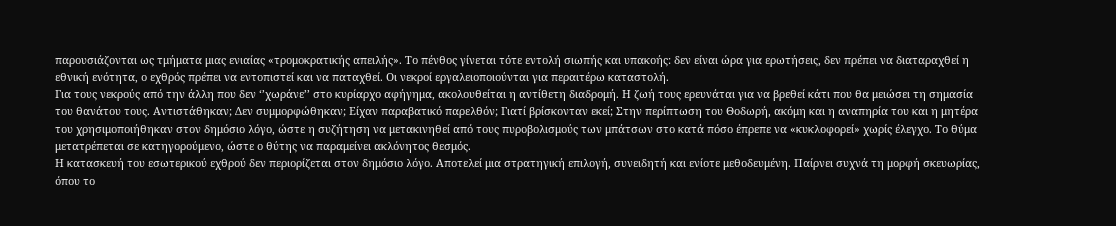παρουσιάζονται ως τμήματα μιας ενιαίας «τρομοκρατικής απειλής». Το πένθος γίνεται τότε εντολή σιωπής και υπακοής: δεν είναι ώρα για ερωτήσεις, δεν πρέπει να διαταραχθεί η εθνική ενότητα, ο εχθρός πρέπει να εντοπιστεί και να παταχθεί. Οι νεκροί εργαλειοποιούνται για περαιτέρω καταστολή.
Για τους νεκρούς από την άλλη που δεν ‘’χωράνε’’ στο κυρίαρχο αφήγημα, ακολουθείται η αντίθετη διαδρομή. Η ζωή τους ερευνάται για να βρεθεί κάτι που θα μειώσει τη σημασία του θανάτου τους. Αντιστάθηκαν; Δεν συμμορφώθηκαν; Είχαν παραβατικό παρελθόν; Γιατί βρίσκονταν εκεί; Στην περίπτωση του Θοδωρή, ακόμη και η αναπηρία του και η μητέρα του χρησιμοποιήθηκαν στον δημόσιο λόγο, ώστε η συζήτηση να μετακινηθεί από τους πυροβολισμούς των μπάτσων στο κατά πόσο έπρεπε να «κυκλοφορεί» χωρίς έλεγχο. Το θύμα μετατρέπεται σε κατηγορούμενο, ώστε ο θύτης να παραμείνει ακλόνητος θεσμός.
Η κατασκευή του εσωτερικού εχθρού δεν περιορίζεται στον δημόσιο λόγο. Αποτελεί μια στρατηγική επιλογή, συνειδητή και ενίοτε μεθοδευμένη. Παίρνει συχνά τη μορφή σκευωρίας, όπου το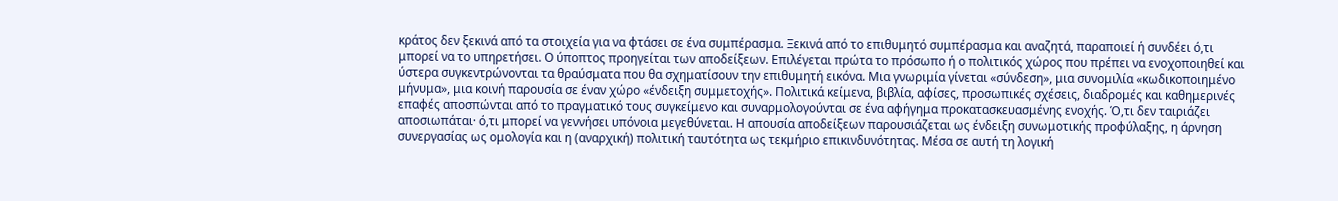κράτος δεν ξεκινά από τα στοιχεία για να φτάσει σε ένα συμπέρασμα. Ξεκινά από το επιθυμητό συμπέρασμα και αναζητά, παραποιεί ή συνδέει ό,τι μπορεί να το υπηρετήσει. Ο ύποπτος προηγείται των αποδείξεων. Επιλέγεται πρώτα το πρόσωπο ή ο πολιτικός χώρος που πρέπει να ενοχοποιηθεί και ύστερα συγκεντρώνονται τα θραύσματα που θα σχηματίσουν την επιθυμητή εικόνα. Μια γνωριμία γίνεται «σύνδεση», μια συνομιλία «κωδικοποιημένο μήνυμα», μια κοινή παρουσία σε έναν χώρο «ένδειξη συμμετοχής». Πολιτικά κείμενα, βιβλία, αφίσες, προσωπικές σχέσεις, διαδρομές και καθημερινές επαφές αποσπώνται από το πραγματικό τους συγκείμενο και συναρμολογούνται σε ένα αφήγημα προκατασκευασμένης ενοχής. Ό,τι δεν ταιριάζει αποσιωπάται· ό,τι μπορεί να γεννήσει υπόνοια μεγεθύνεται. Η απουσία αποδείξεων παρουσιάζεται ως ένδειξη συνωμοτικής προφύλαξης, η άρνηση συνεργασίας ως ομολογία και η (αναρχική) πολιτική ταυτότητα ως τεκμήριο επικινδυνότητας. Μέσα σε αυτή τη λογική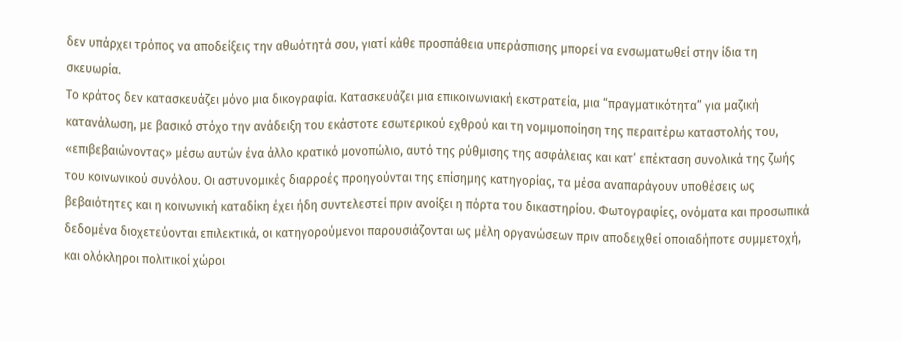δεν υπάρχει τρόπος να αποδείξεις την αθωότητά σου, γιατί κάθε προσπάθεια υπεράσπισης μπορεί να ενσωματωθεί στην ίδια τη σκευωρία.
Το κράτος δεν κατασκευάζει μόνο μια δικογραφία. Κατασκευάζει μια επικοινωνιακή εκστρατεία, μια “πραγματικότητα” για μαζική κατανάλωση, με βασικό στόχο την ανάδειξη του εκάστοτε εσωτερικού εχθρού και τη νομιμοποίηση της περαιτέρω καταστολής του, «επιβεβαιώνοντας» μέσω αυτών ένα άλλο κρατικό μονοπώλιο, αυτό της ρύθμισης της ασφάλειας και κατ’ επέκταση συνολικά της ζωής του κοινωνικού συνόλου. Οι αστυνομικές διαρροές προηγούνται της επίσημης κατηγορίας, τα μέσα αναπαράγουν υποθέσεις ως βεβαιότητες και η κοινωνική καταδίκη έχει ήδη συντελεστεί πριν ανοίξει η πόρτα του δικαστηρίου. Φωτογραφίες, ονόματα και προσωπικά δεδομένα διοχετεύονται επιλεκτικά, οι κατηγορούμενοι παρουσιάζονται ως μέλη οργανώσεων πριν αποδειχθεί οποιαδήποτε συμμετοχή, και ολόκληροι πολιτικοί χώροι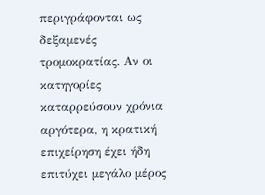περιγράφονται ως δεξαμενές τρομοκρατίας. Αν οι κατηγορίες καταρρεύσουν χρόνια αργότερα, η κρατική επιχείρηση έχει ήδη επιτύχει μεγάλο μέρος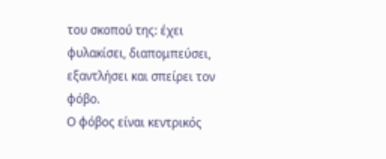του σκοπού της: έχει φυλακίσει, διαπομπεύσει, εξαντλήσει και σπείρει τον φόβο.
Ο φόβος είναι κεντρικός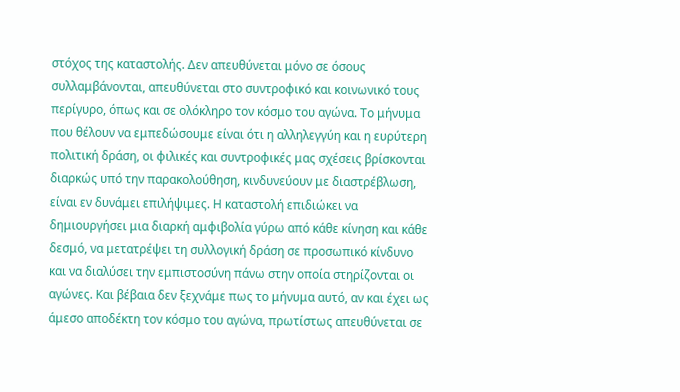στόχος της καταστολής. Δεν απευθύνεται μόνο σε όσους συλλαμβάνονται, απευθύνεται στο συντροφικό και κοινωνικό τους περίγυρο, όπως και σε ολόκληρο τον κόσμο του αγώνα. Το μήνυμα που θέλουν να εμπεδώσουμε είναι ότι η αλληλεγγύη και η ευρύτερη πολιτική δράση, οι φιλικές και συντροφικές μας σχέσεις βρίσκονται διαρκώς υπό την παρακολούθηση, κινδυνεύουν με διαστρέβλωση, είναι εν δυνάμει επιλήψιμες. Η καταστολή επιδιώκει να δημιουργήσει μια διαρκή αμφιβολία γύρω από κάθε κίνηση και κάθε δεσμό, να μετατρέψει τη συλλογική δράση σε προσωπικό κίνδυνο και να διαλύσει την εμπιστοσύνη πάνω στην οποία στηρίζονται οι αγώνες. Και βέβαια δεν ξεχνάμε πως το μήνυμα αυτό, αν και έχει ως άμεσο αποδέκτη τον κόσμο του αγώνα, πρωτίστως απευθύνεται σε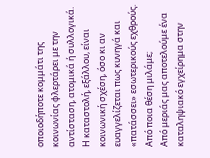οποιοδήποτε κομμάτι της κοινωνίας φλερτάρει με την αντίσταση, ατομικά ή συλλογικά. Η καταστολή, εξάλλου, είναι κοινωνική σχέση, όσο κι αν ευαγγελίζεται πως κυνηγά και «πατάσσει» εσωτερικούς εχθρούς.
Από ποια θέση μιλάμε;
Από μεριάς μας αποτελούμε ένα καταληψιακό εγχείρημα στην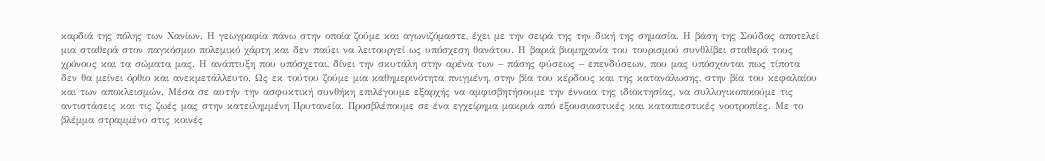καρδιά της πόλης των Χανίων. Η γεωγραφία πάνω στην οποία ζούμε και αγωνιζόμαστε, έχει με την σειρά της την δική της σημασία. Η βάση της Σούδας αποτελεί μια σταθερά στον παγκόσμιο πολεμικό χάρτη και δεν παύει να λειτουργεί ως υπόσχεση θανάτου. Η βαριά βιομηχανία του τουρισμού συνθλίβει σταθερά τους χρόνους και τα σώματα μας. Η ανάπτυξη που υπόσχεται, δίνει την σκυτάλη στην αρένα των – πάσης φύσεως – επενδύσεων, που μας υπόσχονται πως τίποτα δεν θα μείνει όρθιο και ανεκμετάλλευτο. Ως εκ τούτου ζούμε μια καθημερινότητα πνιγμένη, στην βία του κέρδους και της κατανάλωσης, στην βία του κεφαλαίου και των αποκλεισμών. Μέσα σε αυτήν την ασφυκτική συνθήκη επιλέγουμε εξαρχής να αμφισβητήσουμε την έννοια της ιδιοκτησίας, να συλλογικοποιούμε τις αντιστάσεις και τις ζωές μας στην κατειλημμένη Πρυτανεία. Προσβλέπουμε σε ένα εγχείρημα μακριά από εξουσιαστικές και καταπιεστικές νοοτροπίες. Με το βλέμμα στραμμένο στις κοινές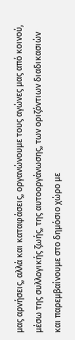μας αρνήσεις, αλλά και καταφάσεις, οργανώνουμε τους αγώνες μας από κοινού, μέσω της συλλογικής ζωής, της αυτοοργάνωσης, των οριζόντιων διαδικασιών και παρεμβαίνουμε στο δημόσιο χώρο με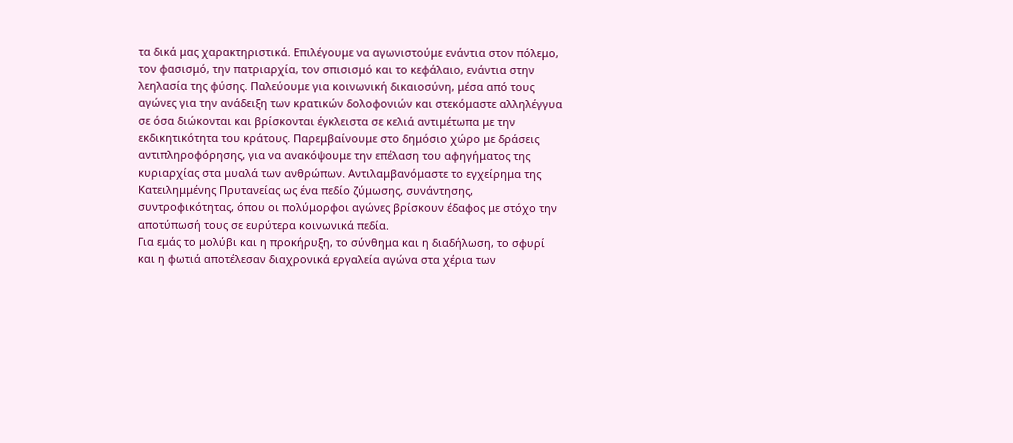τα δικά μας χαρακτηριστικά. Επιλέγουμε να αγωνιστούμε ενάντια στον πόλεμο, τον φασισμό, την πατριαρχία, τον σπισισμό και το κεφάλαιο, ενάντια στην λεηλασία της φύσης. Παλεύουμε για κοινωνική δικαιοσύνη, μέσα από τους αγώνες για την ανάδειξη των κρατικών δολοφονιών και στεκόμαστε αλληλέγγυα σε όσα διώκονται και βρίσκονται έγκλειστα σε κελιά αντιμέτωπα με την εκδικητικότητα του κράτους. Παρεμβαίνουμε στο δημόσιο χώρο με δράσεις αντιπληροφόρησης, για να ανακόψουμε την επέλαση του αφηγήματος της κυριαρχίας στα μυαλά των ανθρώπων. Αντιλαμβανόμαστε το εγχείρημα της Κατειλημμένης Πρυτανείας ως ένα πεδίο ζύμωσης, συνάντησης, συντροφικότητας, όπου οι πολύμορφοι αγώνες βρίσκουν έδαφος με στόχο την αποτύπωσή τους σε ευρύτερα κοινωνικά πεδία.
Για εμάς το μολύβι και η προκήρυξη, το σύνθημα και η διαδήλωση, το σφυρί και η φωτιά αποτέλεσαν διαχρονικά εργαλεία αγώνα στα χέρια των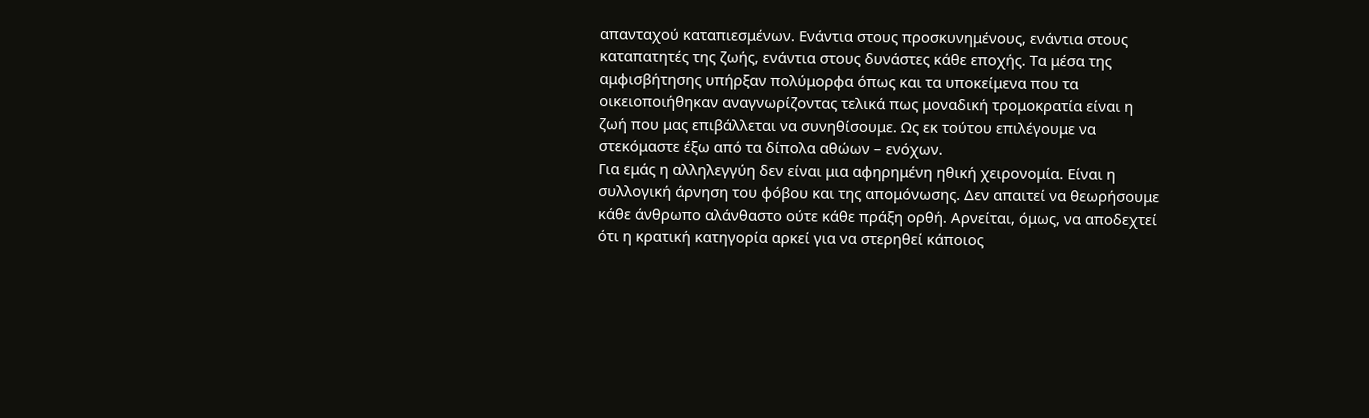απανταχού καταπιεσμένων. Ενάντια στους προσκυνημένους, ενάντια στους καταπατητές της ζωής, ενάντια στους δυνάστες κάθε εποχής. Τα μέσα της αμφισβήτησης υπήρξαν πολύμορφα όπως και τα υποκείμενα που τα οικειοποιήθηκαν αναγνωρίζοντας τελικά πως μοναδική τρομοκρατία είναι η ζωή που μας επιβάλλεται να συνηθίσουμε. Ως εκ τούτου επιλέγουμε να στεκόμαστε έξω από τα δίπολα αθώων – ενόχων.
Για εμάς η αλληλεγγύη δεν είναι μια αφηρημένη ηθική χειρονομία. Είναι η συλλογική άρνηση του φόβου και της απομόνωσης. Δεν απαιτεί να θεωρήσουμε κάθε άνθρωπο αλάνθαστο ούτε κάθε πράξη ορθή. Αρνείται, όμως, να αποδεχτεί ότι η κρατική κατηγορία αρκεί για να στερηθεί κάποιος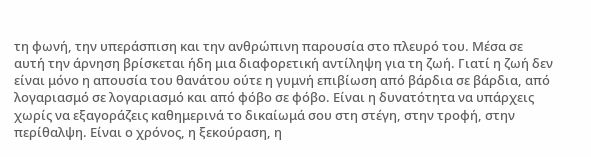τη φωνή, την υπεράσπιση και την ανθρώπινη παρουσία στο πλευρό του. Μέσα σε αυτή την άρνηση βρίσκεται ήδη μια διαφορετική αντίληψη για τη ζωή. Γιατί η ζωή δεν είναι μόνο η απουσία του θανάτου ούτε η γυμνή επιβίωση από βάρδια σε βάρδια, από λογαριασμό σε λογαριασμό και από φόβο σε φόβο. Είναι η δυνατότητα να υπάρχεις χωρίς να εξαγοράζεις καθημερινά το δικαίωμά σου στη στέγη, στην τροφή, στην περίθαλψη. Είναι ο χρόνος, η ξεκούραση, η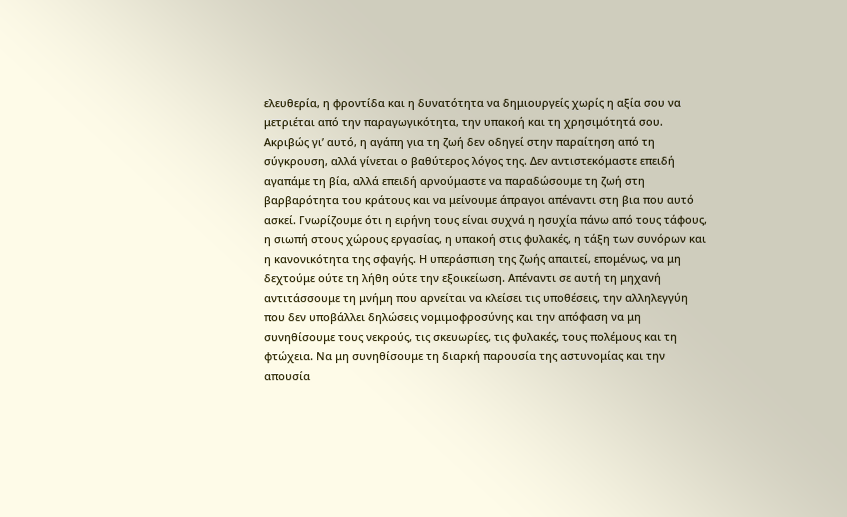ελευθερία, η φροντίδα και η δυνατότητα να δημιουργείς χωρίς η αξία σου να μετριέται από την παραγωγικότητα, την υπακοή και τη χρησιμότητά σου. Ακριβώς γι’ αυτό, η αγάπη για τη ζωή δεν οδηγεί στην παραίτηση από τη σύγκρουση, αλλά γίνεται ο βαθύτερος λόγος της. Δεν αντιστεκόμαστε επειδή αγαπάμε τη βία, αλλά επειδή αρνούμαστε να παραδώσουμε τη ζωή στη βαρβαρότητα του κράτους και να μείνουμε άπραγοι απέναντι στη βια που αυτό ασκεί. Γνωρίζουμε ότι η ειρήνη τους είναι συχνά η ησυχία πάνω από τους τάφους, η σιωπή στους χώρους εργασίας, η υπακοή στις φυλακές, η τάξη των συνόρων και η κανονικότητα της σφαγής. Η υπεράσπιση της ζωής απαιτεί, επομένως, να μη δεχτούμε ούτε τη λήθη ούτε την εξοικείωση. Απέναντι σε αυτή τη μηχανή αντιτάσσουμε τη μνήμη που αρνείται να κλείσει τις υποθέσεις, την αλληλεγγύη που δεν υποβάλλει δηλώσεις νομιμοφροσύνης και την απόφαση να μη συνηθίσουμε τους νεκρούς, τις σκευωρίες, τις φυλακές, τους πολέμους και τη φτώχεια. Να μη συνηθίσουμε τη διαρκή παρουσία της αστυνομίας και την απουσία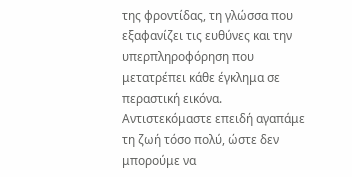της φροντίδας, τη γλώσσα που εξαφανίζει τις ευθύνες και την υπερπληροφόρηση που μετατρέπει κάθε έγκλημα σε περαστική εικόνα.
Αντιστεκόμαστε επειδή αγαπάμε τη ζωή τόσο πολύ, ώστε δεν μπορούμε να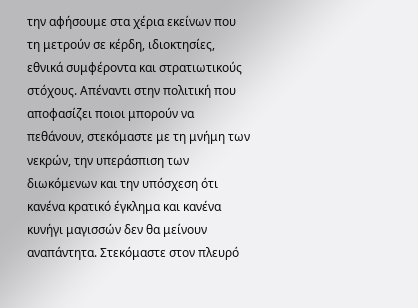την αφήσουμε στα χέρια εκείνων που τη μετρούν σε κέρδη, ιδιοκτησίες, εθνικά συμφέροντα και στρατιωτικούς στόχους. Απέναντι στην πολιτική που αποφασίζει ποιοι μπορούν να πεθάνουν, στεκόμαστε με τη μνήμη των νεκρών, την υπεράσπιση των διωκόμενων και την υπόσχεση ότι κανένα κρατικό έγκλημα και κανένα κυνήγι μαγισσών δεν θα μείνουν αναπάντητα. Στεκόμαστε στον πλευρό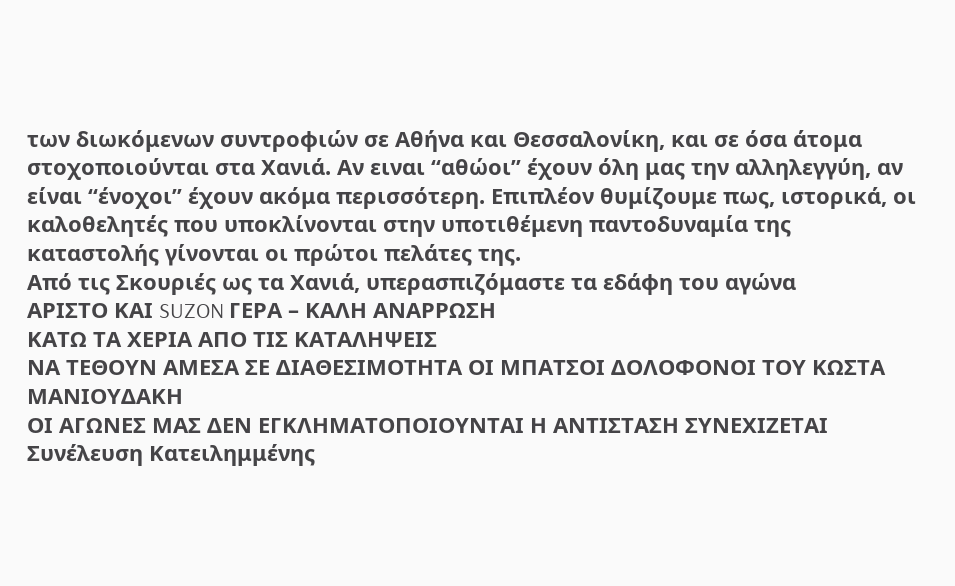των διωκόμενων συντροφιών σε Αθήνα και Θεσσαλονίκη, και σε όσα άτομα στοχοποιούνται στα Χανιά. Αν ειναι “αθώοι” έχουν όλη μας την αλληλεγγύη, αν είναι “ένοχοι” έχουν ακόμα περισσότερη. Επιπλέον θυμίζουμε πως, ιστορικά, οι καλοθελητές που υποκλίνονται στην υποτιθέμενη παντοδυναμία της καταστολής γίνονται οι πρώτοι πελάτες της.
Από τις Σκουριές ως τα Χανιά, υπερασπιζόμαστε τα εδάφη του αγώνα
ΑΡΙΣΤΟ ΚΑΙ SUZON ΓΕΡΑ – ΚΑΛΗ ΑΝΑΡΡΩΣΗ
ΚΑΤΩ ΤΑ ΧΕΡΙΑ ΑΠΟ ΤΙΣ ΚΑΤΑΛΗΨΕΙΣ
ΝΑ ΤΕΘΟΥΝ ΑΜΕΣΑ ΣΕ ΔΙΑΘΕΣΙΜΟΤΗΤΑ ΟΙ ΜΠΑΤΣΟΙ ΔΟΛΟΦΟΝΟΙ ΤΟΥ ΚΩΣΤΑ ΜΑΝΙΟΥΔΑΚΗ
ΟΙ ΑΓΩΝΕΣ ΜΑΣ ΔΕΝ ΕΓΚΛΗΜΑΤΟΠΟΙΟΥΝΤΑΙ Η ΑΝΤΙΣΤΑΣΗ ΣΥΝΕΧΙΖΕΤΑΙ
Συνέλευση Κατειλημμένης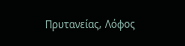Πρυτανείας, Λόφος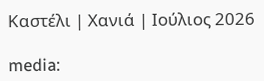Καστέλι | Χανιά | Ιούλιος 2026

media: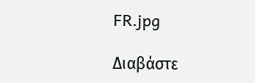FR.jpg

Διαβάστε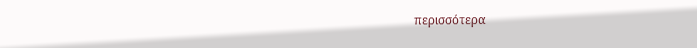περισσότερα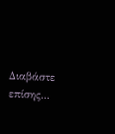Διαβάστε επίσης...